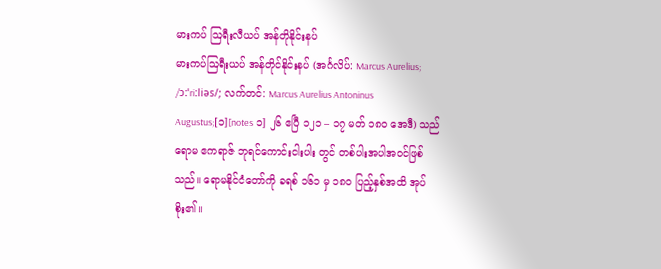မားကပ် ဩရီးလီယပ် အန်တိုနိုင်းနပ်
မားကပ်ဩရီးယပ် အန်တိုင်နိုင်းနပ် (အင်္ဂလိပ်: Marcus Aurelius; /ɔːˈriːliəs/; လက်တင်: Marcus Aurelius Antoninus Augustus;[၁][notes ၁] ၂၆ ဧပြီ ၁၂၁ – ၁၇ မတ် ၁၈၀ အေဒီ) သည် ရောမ ဧကရာဇ် ဘုရင်ကောင်းငါးပါး တွင် တစ်ပါးအပါအဝင်ဖြစ်သည်။ ရောမနိုင်ငံတော်ကို ခရစ် ၁၆၁ မှ ၁၈ဝ ပြည့်နှစ်အထိ အုပ်စိုး၏။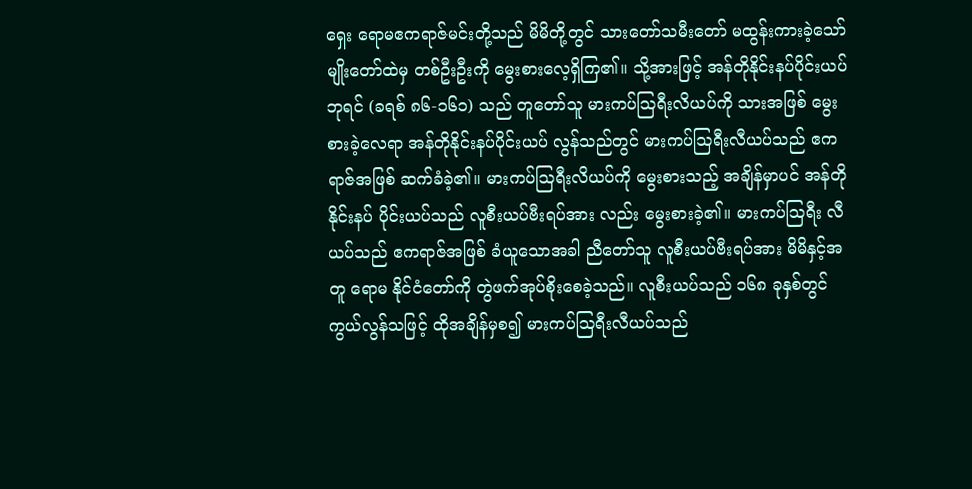ရှေး ရောမဧကရာဇ်မင်းတို့သည် မိမိတို့တွင် သားတော်သမီးတော် မထွန်းကားခဲ့သော် မျိုးတော်ထဲမှ တစ်ဦးဦးကို မွေးစားလေ့ရှိကြ၏။ သို့အားဖြင့် အန်တိုနိုင်းနပ်ပိုင်းယပ်ဘုရင် (ခရစ် ၈၆-၁၆၁) သည် တူတော်သူ မားကပ်ဩရီးလိယပ်ကို သားအဖြစ် မွေးစားခဲ့လေရာ အန်တိုနိုင်းနပ်ပိုင်းယပ် လွန်သည်တွင် မားကပ်ဩရီးလီယပ်သည် ဧကရာဇ်အဖြစ် ဆက်ခံခဲ့၏။ မားကပ်ဩရီးလိယပ်ကို မွေးစားသည့် အချိန်မှာပင် အန်တိုနိုင်းနပ် ပိုင်းယပ်သည် လူစီးယပ်ဗီးရပ်အား လည်း မွေးစားခဲ့၏။ မားကပ်ဩရီး လီယပ်သည် ဧကရာဇ်အဖြစ် ခံယူသောအခါ ညီတော်သူ လူစီးယပ်ဗီးရပ်အား မိမိနှင့်အတူ ရောမ နိုင်ငံတော်ကို တွဲဖက်အုပ်စိုးစေခဲ့သည်။ လူစီးယပ်သည် ၁၆၈ ခုနှစ်တွင် ကွယ်လွန်သဖြင့် ထိုအချိန်မှစ၍ မားကပ်ဩရီးလီယပ်သည်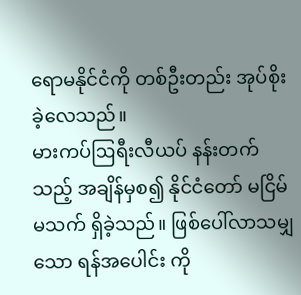ရောမနိုင်ငံကို တစ်ဦးတည်း အုပ်စိုးခဲ့လေသည်။
မားကပ်ဩရီးလီယပ် နန်းတက်သည့် အချိန်မှစ၍ နိုင်ငံတော် မငြိမ်မသက် ရှိခဲ့သည်။ ဖြစ်ပေါ်လာသမျှသော ရန်အပေါင်း ကို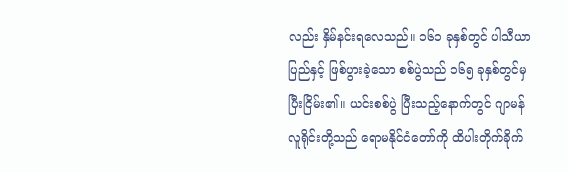လည်း နှိမ်နင်းရလေသည်။ ၁၆၁ ခုနှစ်တွင် ပါသီယာပြည်နှင့် ဖြစ်ပွားခဲ့သော စစ်ပွဲသည် ၁၆၅ ခုနှစ်တွင်မှ ပြီးငြိမ်း၏။ ယင်းစစ်ပွဲ ပြီးသည့်နောက်တွင် ဂျာမန်လူရိုင်းတို့သည် ရောမနိုင်ငံတော်ကို ထိပါးတိုက်ခိုက်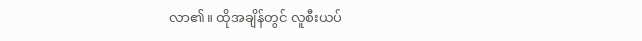လာ၏။ ထိုအချိန်တွင် လူစီးယပ်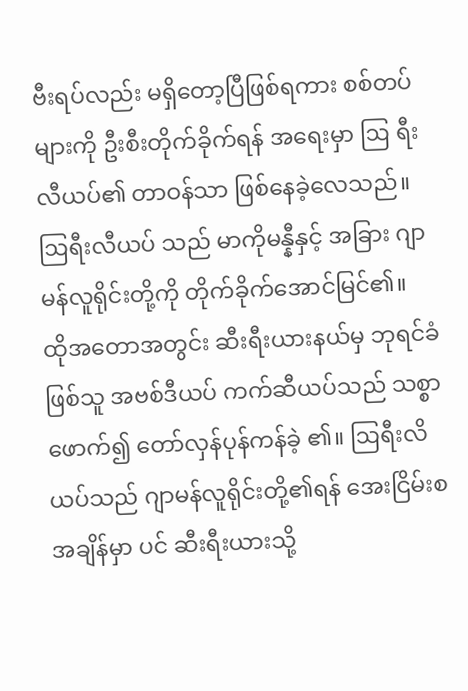ဗီးရပ်လည်း မရှိတော့ပြီဖြစ်ရကား စစ်တပ်များကို ဦးစီးတိုက်ခိုက်ရန် အရေးမှာ ဩ ရီးလီယပ်၏ တာဝန်သာ ဖြစ်နေခဲ့လေသည်။ ဩရီးလီယပ် သည် မာကိုမန္နီနှင့် အခြား ဂျာမန်လူရိုင်းတို့ကို တိုက်ခိုက်အောင်မြင်၏။
ထိုအတောအတွင်း ဆီးရီးယားနယ်မှ ဘုရင်ခံဖြစ်သူ အဗစ်ဒီယပ် ကက်ဆီယပ်သည် သစ္စာဖောက်၍ တော်လှန်ပုန်ကန်ခဲ့ ၏။ ဩရီးလိယပ်သည် ဂျာမန်လူရိုင်းတို့၏ရန် အေးငြိမ်းစအချိန်မှာ ပင် ဆီးရီးယားသို့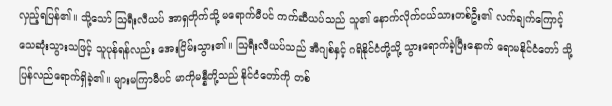လှည့်ရပြန်၏။ သို့သော် ဩရီးလီယပ် အာရှတိုက်သို့ မရောက်မီပင် ကက်ဆီယပ်သည် သူ၏ နောက်လိုက်ငယ်သားတစ်ဦး၏ လက်ချက်ကြောင့် သေဆုံးသွားသဖြင့် သူပုန်ရန်လည်း အေးငြိမ်းသွား၏။ ဩရီးလီယပ်သည် အီဂျစ်နှင့် ဂရိနိုင်ငံတို့သို့ သွားရောက်ခဲ့ပြီးနောက် ရောမနိုင်ငံတော် သို့ ပြန်လည်ရောက်ရှိခဲ့၏။ များမကြာမီပင် မာကိုမန္နီတို့သည် နိုင်ငံတော်ကို တစ်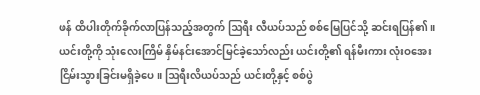ဖန် ထိပါးတိုက်ခိုက်လာပြန်သည့်အတွက် ဩရီး လီယပ်သည် စစ်မြေပြင်သို့ ဆင်းရပြန်၏။ ယင်းတို့ကို သုံးလေးကြိမ် နှိမ်နင်းအောင်မြင်ခဲ့သော်လည်း ယင်းတို့၏ ရန်မီးကား လုံးဝအေးငြိမ်းသွားခြင်းမရှိခဲ့ပေ။ ဩရီးလိယပ်သည် ယင်းတို့နှင့် စစ်ပွဲ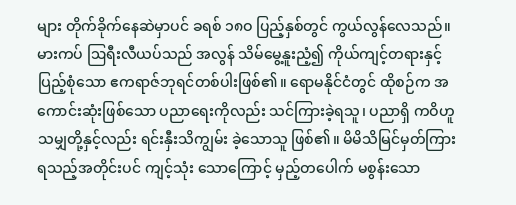များ တိုက်ခိုက်နေဆဲမှာပင် ခရစ် ၁၈ဝ ပြည့်နှစ်တွင် ကွယ်လွန်လေသည်။
မားကပ် ဩရီးလီယပ်သည် အလွန် သိမ်မွေ့နူးညံ့၍ ကိုယ်ကျင့်တရားနှင့် ပြည့်စုံသော ဧကရာဇ်ဘုရင်တစ်ပါးဖြစ်၏။ ရောမနိုင်ငံတွင် ထိုစဉ်က အကောင်းဆုံးဖြစ်သော ပညာရေးကိုလည်း သင်ကြားခဲ့ရသူ၊ ပညာရှိ ကဝိဟူသမျှတို့နှင့်လည်း ရင်းနှီးသိကျွမ်း ခဲ့သောသူ ဖြစ်၏။ မိမိသိမြင်မှတ်ကြားရသည့်အတိုင်းပင် ကျင့်သုံး သောကြောင့် မှည့်တပေါက် မစွန်းသော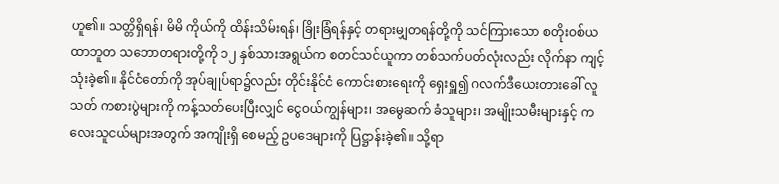ဟူ၏။ သတ္တိရှိရန်၊ မိမိ ကိုယ်ကို ထိန်းသိမ်းရန်၊ ခြိုးခြံရန်နှင့် တရားမျှတရန်တို့ကို သင်ကြားသော စတိုးဝစ်ယထာဘူတ သဘောတရားတို့ကို ၁၂ နှစ်သားအရွယ်က စတင်သင်ယူကာ တစ်သက်ပတ်လုံးလည်း လိုက်နာ ကျင့်သုံးခဲ့၏။ နိုင်ငံတော်ကို အုပ်ချုပ်ရာ၌လည်း တိုင်းနိုင်ငံ ကောင်းစားရေးကို ရှေးရှူ၍ ဂလက်ဒီယေးတားခေါ် လူသတ် ကစားပွဲများကို ကန့်သတ်ပေးပြီးလျှင် ငွေဝယ်ကျွန်များ၊ အမွေဆက် ခံသူများ၊ အမျိုးသမီးများနှင့် ကလေးသူငယ်များအတွက် အကျိုးရှိ စေမည့် ဥပဒေများကို ပြဋ္ဌာန်းခဲ့၏။ သို့ရာ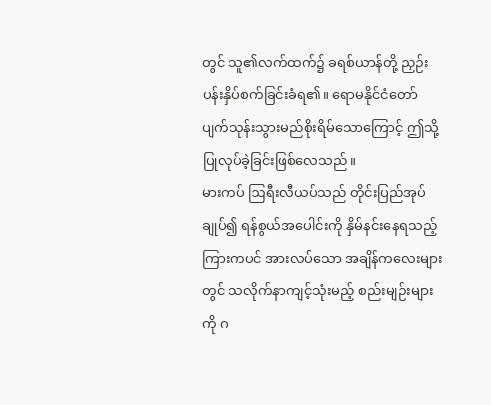တွင် သူ၏လက်ထက်၌ ခရစ်ယာန်တို့ ညှဉ်းပန်းနှိပ်စက်ခြင်းခံရ၏။ ရောမနိုင်ငံတော် ပျက်သုန်းသွားမည်စိုးရိမ်သောကြောင့် ဤသို့ ပြုလုပ်ခဲ့ခြင်းဖြစ်လေသည်။
မားကပ် ဩရီးလီယပ်သည် တိုင်းပြည်အုပ်ချုပ်၍ ရန်စွယ်အပေါင်းကို နှိမ်နင်းနေရသည့် ကြားကပင် အားလပ်သော အချိန်ကလေးများတွင် သလိုက်နာကျင့်သုံးမည့် စည်းမျဉ်းများကို ဂ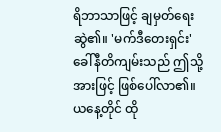ရိဘာသာဖြင့် ချမှတ်ရေးဆွဲ၏။ 'မက်ဒီတေးရှင်း' ခေါ်နီတိကျမ်းသည် ဤသို့အားဖြင့် ဖြစ်ပေါ်လာ၏။ ယနေ့တိုင် ထို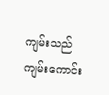ကျမ်းသည် ကျမ်းကောင်း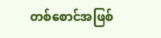တစ်စောင်အဖြစ်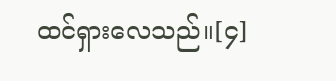ထင်ရှားလေသည်။[၄]